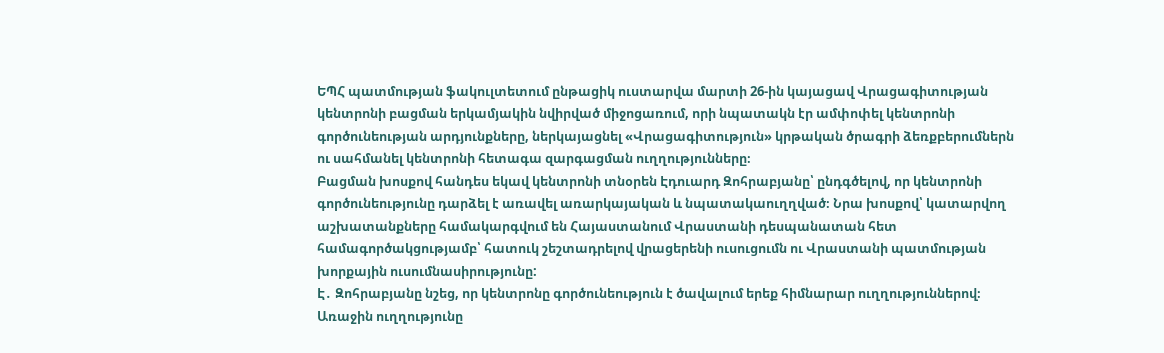ԵՊՀ պատմության ֆակուլտետում ընթացիկ ուստարվա մարտի 26-ին կայացավ Վրացագիտության կենտրոնի բացման երկամյակին նվիրված միջոցառում, որի նպատակն էր ամփոփել կենտրոնի գործունեության արդյունքները, ներկայացնել «Վրացագիտություն» կրթական ծրագրի ձեռքբերումներն ու սահմանել կենտրոնի հետագա զարգացման ուղղությունները։
Բացման խոսքով հանդես եկավ կենտրոնի տնօրեն Էդուարդ Զոհրաբյանը՝ ընդգծելով, որ կենտրոնի գործունեությունը դարձել է առավել առարկայական և նպատակաուղղված։ Նրա խոսքով՝ կատարվող աշխատանքները համակարգվում են Հայաստանում Վրաստանի դեսպանատան հետ համագործակցությամբ՝ հատուկ շեշտադրելով վրացերենի ուսուցումն ու Վրաստանի պատմության խորքային ուսումնասիրությունը:
Է․ Զոհրաբյանը նշեց, որ կենտրոնը գործունեություն է ծավալում երեք հիմնարար ուղղություններով։ Առաջին ուղղությունը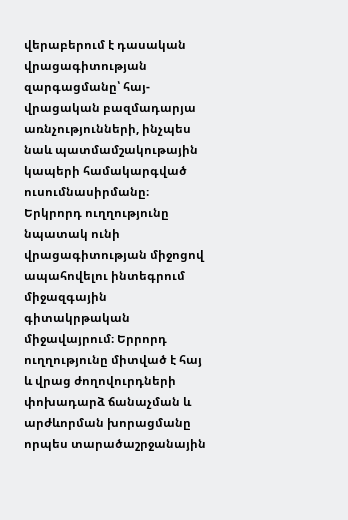վերաբերում է դասական վրացագիտության զարգացմանը՝ հայ-վրացական բազմադարյա առնչությունների, ինչպես նաև պատմամշակութային կապերի համակարգված ուսումնասիրմանը։ Երկրորդ ուղղությունը նպատակ ունի վրացագիտության միջոցով ապահովելու ինտեգրում միջազգային գիտակրթական միջավայրում։ Երրորդ ուղղությունը միտված է հայ և վրաց ժողովուրդների փոխադարձ ճանաչման և արժևորման խորացմանը որպես տարածաշրջանային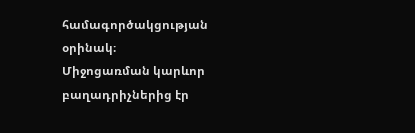համագործակցության օրինակ։
Միջոցառման կարևոր բաղադրիչներից էր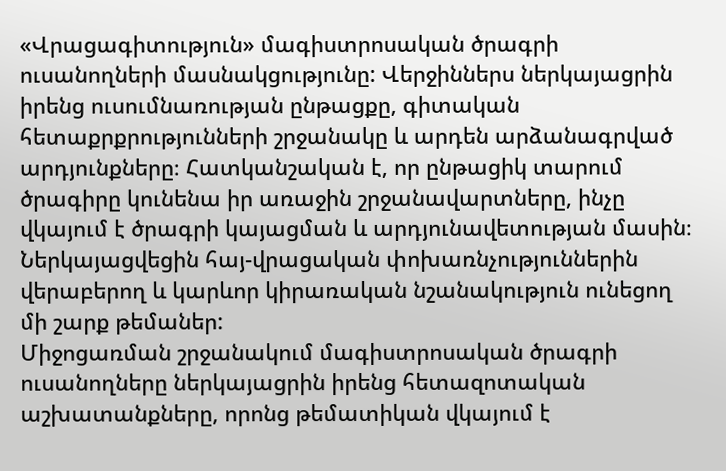«Վրացագիտություն» մագիստրոսական ծրագրի ուսանողների մասնակցությունը: Վերջիններս ներկայացրին իրենց ուսումնառության ընթացքը, գիտական հետաքրքրությունների շրջանակը և արդեն արձանագրված արդյունքները։ Հատկանշական է, որ ընթացիկ տարում ծրագիրը կունենա իր առաջին շրջանավարտները, ինչը վկայում է ծրագրի կայացման և արդյունավետության մասին։ Ներկայացվեցին հայ-վրացական փոխառնչություններին վերաբերող և կարևոր կիրառական նշանակություն ունեցող մի շարք թեմաներ:
Միջոցառման շրջանակում մագիստրոսական ծրագրի ուսանողները ներկայացրին իրենց հետազոտական աշխատանքները, որոնց թեմատիկան վկայում է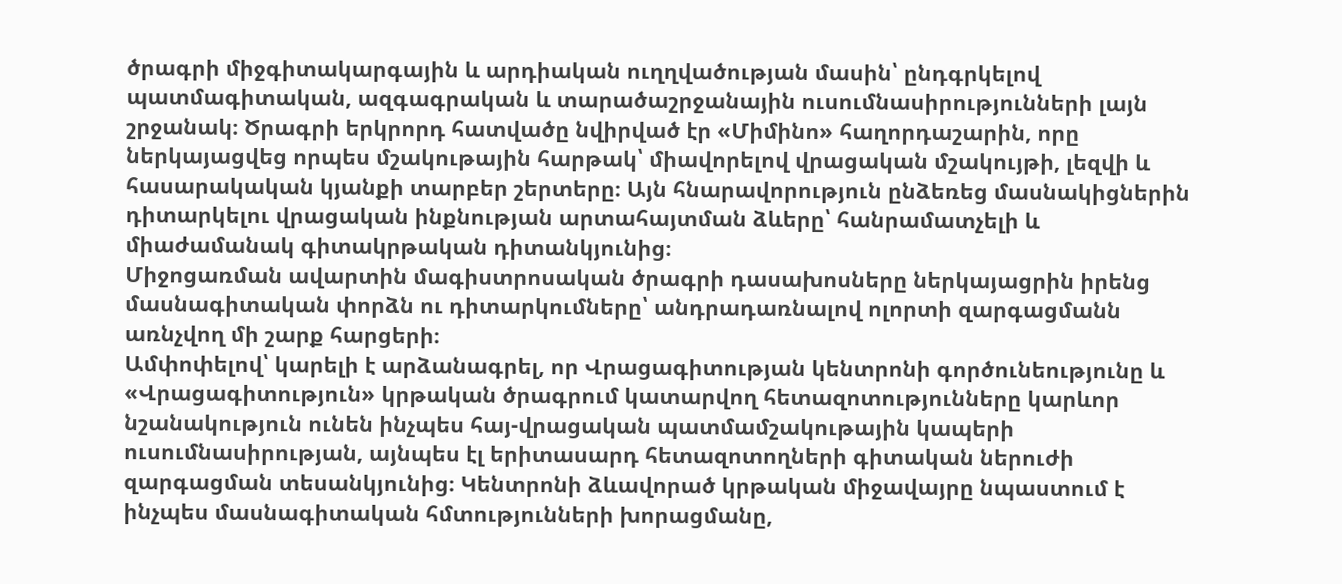ծրագրի միջգիտակարգային և արդիական ուղղվածության մասին՝ ընդգրկելով պատմագիտական, ազգագրական և տարածաշրջանային ուսումնասիրությունների լայն շրջանակ։ Ծրագրի երկրորդ հատվածը նվիրված էր «Միմինո» հաղորդաշարին, որը ներկայացվեց որպես մշակութային հարթակ՝ միավորելով վրացական մշակույթի, լեզվի և հասարակական կյանքի տարբեր շերտերը։ Այն հնարավորություն ընձեռեց մասնակիցներին դիտարկելու վրացական ինքնության արտահայտման ձևերը՝ հանրամատչելի և միաժամանակ գիտակրթական դիտանկյունից։
Միջոցառման ավարտին մագիստրոսական ծրագրի դասախոսները ներկայացրին իրենց մասնագիտական փորձն ու դիտարկումները՝ անդրադառնալով ոլորտի զարգացմանն առնչվող մի շարք հարցերի։
Ամփոփելով՝ կարելի է արձանագրել, որ Վրացագիտության կենտրոնի գործունեությունը և «Վրացագիտություն» կրթական ծրագրում կատարվող հետազոտությունները կարևոր նշանակություն ունեն ինչպես հայ-վրացական պատմամշակութային կապերի ուսումնասիրության, այնպես էլ երիտասարդ հետազոտողների գիտական ներուժի զարգացման տեսանկյունից։ Կենտրոնի ձևավորած կրթական միջավայրը նպաստում է ինչպես մասնագիտական հմտությունների խորացմանը,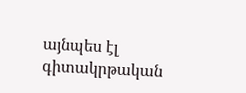այնպես էլ գիտակրթական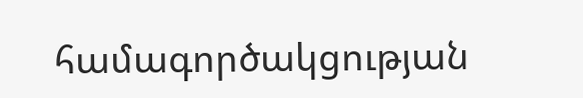համագործակցության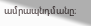ամրապնդմանը։